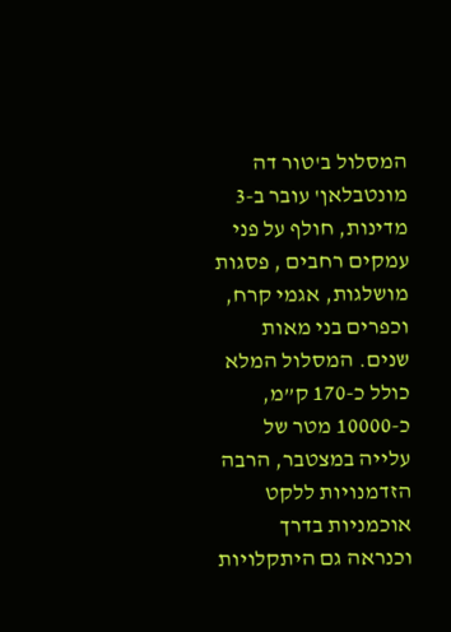המסלול ב'טור דה מונטבלאן' עובר ב-3 מדינות, חולף על פני עמקים רחבים , פסגות מושלגות, אגמי קרח, וכפרים בני מאות שנים. המסלול המלא כולל כ-170 ק”מ, כ-10000 מטר של עלייה במצטבר, הרבה הזדמנויות ללקט אוכמניות בדרך וכנראה גם היתקלויות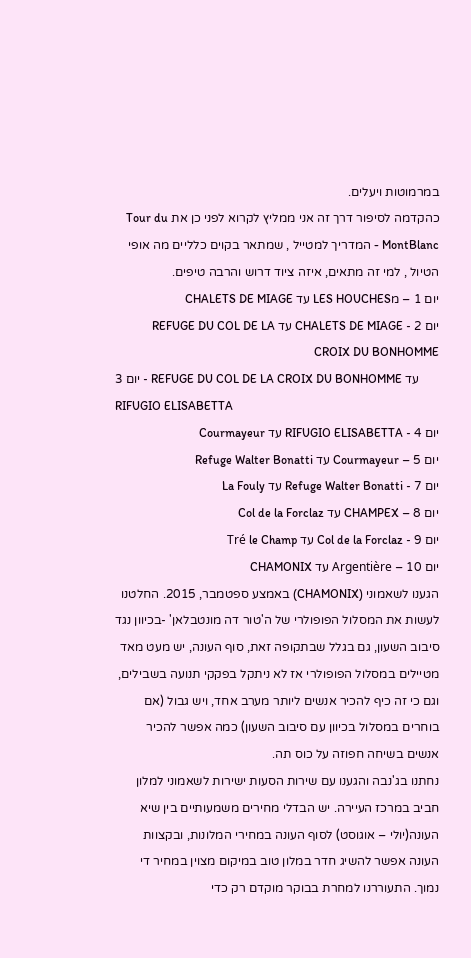במרמוטות ויעלים.
כהקדמה לסיפור דרך זה אני ממליץ לקרוא לפני כן את Tour du MontBlanc - המדריך למטייל , שמתאר בקוים כלליים מה אופי הטיול , למי זה מתאים, איזה ציוד דרוש והרבה טיפים.
יום 1 – מLES HOUCHES עד CHALETS DE MIAGE
יום 2 - CHALETS DE MIAGE עד REFUGE DU COL DE LA CROIX DU BONHOMME
יום 3 - REFUGE DU COL DE LA CROIX DU BONHOMME עד RIFUGIO ELISABETTA
יום 4 - RIFUGIO ELISABETTA עד Courmayeur
יום 5 – Courmayeur עד Refuge Walter Bonatti
יום 7 - Refuge Walter Bonatti עד La Fouly
יום 8 – CHAMPEX עד Col de la Forclaz
יום 9 - Col de la Forclaz עד Tré le Champ
יום 10 – Argentière עד CHAMONIX
הגענו לשאמוני (CHAMONIX) באמצע ספטמבר, 2015. החלטנו לעשות את המסלול הפופולרי של ה'טור דה מונטבלאן' -בכיוון נגד סיבוב השעון, גם בגלל שבתקופה זאת, סוף העונה, יש מעט מאד מטיילים במסלול הפופולרי אז לא ניתקל בפקקי תנועה בשבילים, וגם כי זה כיף להכיר אנשים ליותר מערב אחד, ויש גבול (אם בוחרים במסלול בכיוון עם סיבוב השעון) כמה אפשר להכיר אנשים בשיחה חפוזה על כוס תה.
נחתנו בג'נבה והגענו עם שירות הסעות ישירות לשאמוני למלון חביב במרכז העיירה. יש הבדלי מחירים משמעותיים בין שיא העונה(יולי – אוגוסט) לסוף העונה במחירי המלונות, ובקצוות העונה אפשר להשיג חדר במלון טוב במיקום מצוין במחיר די נמוך. התעוררנו למחרת בבוקר מוקדם רק כדי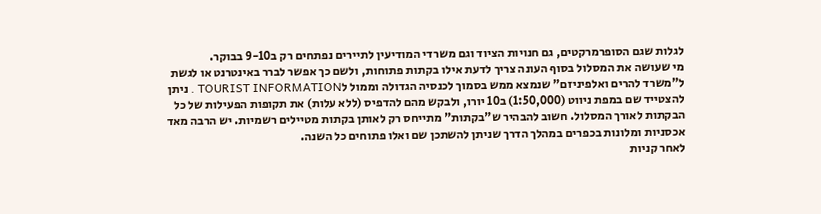לגלות שגם הסופרמרקטים, גם חנויות הציוד וגם משרדי המודיעין לתיירים נפתחים רק ב9-10 בבוקר.
מי שעושה את המסלול בסוף העונה צריך לדעת אילו בקתות פתוחות, ולשם כך אפשר לברר באינטרנט או לגשת ל"משרד להרים ואלפיניזם" שנמצא ממש בסמוך לכנסיה הגדולה וממול לTOURIST INFORMATION . ניתן להצטייד שם במפת ניווט (1:50,000) ב10 יורו, ולבקש מהם להדפיס (ללא עלות) את תקופות הפעילות של כל הבקתות לאורך המסלול. חשוב להבהיר ש"בקתות" מתייחס רק לאותן בקתות מטיילים רשמיות. יש הרבה מאד אכסניות ומלונות בכפרים במהלך הדרך שניתן להשתכן שם ואלו פתוחים כל השנה.
לאחר קניות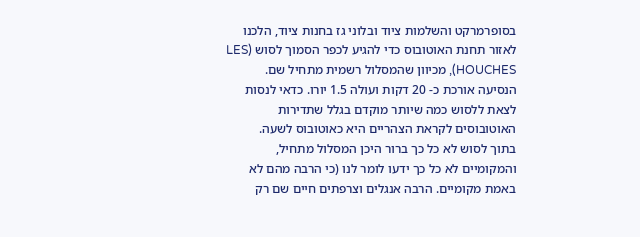בסופרמרקט והשלמות ציוד ובלוני גז בחנות ציוד, הלכנו לאזור תחנת האוטובוס כדי להגיע לכפר הסמוך לסוש (LES HOUCHES), מכיוון שהמסלול רשמית מתחיל שם. הנסיעה אורכת כ- 20 דקות ועולה 1.5 יורו. כדאי לנסות לצאת ללסוש כמה שיותר מוקדם בגלל שתדירות האוטובוסים לקראת הצהריים היא כאוטובוס לשעה.
בתוך לסוש לא כל כך ברור היכן המסלול מתחיל, והמקומיים לא כל כך ידעו לומר לנו (כי הרבה מהם לא באמת מקומיים. הרבה אנגלים וצרפתים חיים שם רק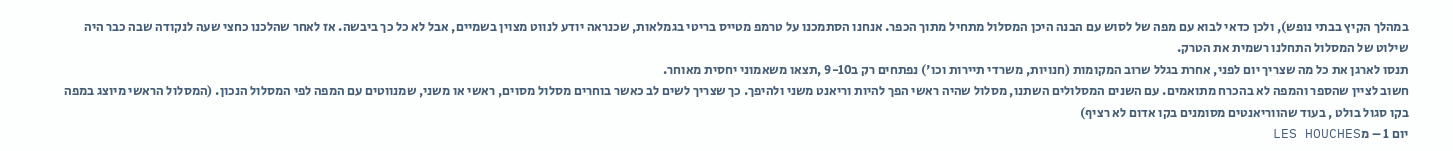במהלך הקיץ בבתי נופש), ולכן כדאי לבוא עם מפה של לסוש עם הבנה היכן המסלול מתחיל מתוך הכפר. אנחנו הסתמכנו על טרמפ מטייס בריטי בגמלאות, שכנראה יודע לנווט מצוין בשמיים, אבל לא כל כך ביבשה. אז לאחר שהלכנו כחצי שעה לנקודה שבה כבר היה שילוט של המסלול התחלנו רשמית את הטרק.
תנסו לארגן את כל מה שצריך יום לפני, אחרת בגלל שרוב המקומות (חנויות, משרדי תיירות וכו') נפתחים רק ב9-10 ,תצאו משאמוני יחסית מאוחר.
חשוב לציין שהספר והמפה לא בהכרח מתואמים. עם השנים המסלולים השתנו, מסלול שהיה ראשי הפך להיות וריאנט משני ולהיפך. כך שצריך לשים לב כאשר בוחרים מסלול מסוים, ראשי או משני, שמנווטים עם המפה לפי המסלול הנכון. (המסלול הראשי מיוצג במפה בקו סגול בולט , בעוד שהווריאנטים מסומנים בקו אדום לא רציף)
יום 1 – מLES HOUCHES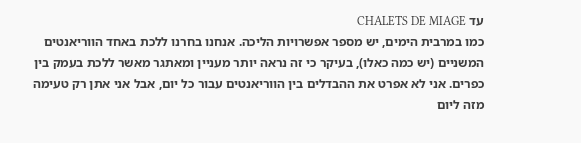עד CHALETS DE MIAGE
כמו במרבית הימים, יש מספר אפשרויות הליכה. אנחנו בחרנו ללכת באחד הווריאנטים המשניים (יש כמה כאלו), בעיקר כי זה נראה יותר מעניין ומאתגר מאשר ללכת בעמק בין כפרים. אני לא אפרט את ההבדלים בין הווריאנטים עבור כל יום, אבל אני אתן רק טעימה מזה ליום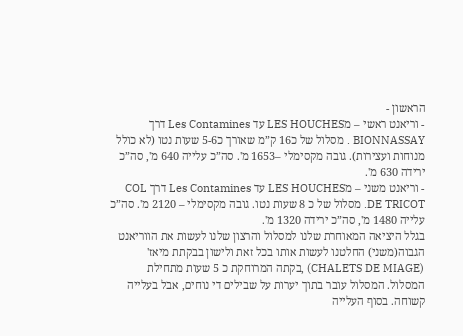הראשון -
- וריאנט ראשי – מLES HOUCHES עד Les Contamines דרך BIONNASSAY . מסלול של כ16 ק”מ שאורך כ5-6 שעות נטו (לא כולל מנוחות ועצירות). גובה מקסימלי –1653 מ'. סה”כ עלייה 640 מ', סה”כ ירידה 630 מ'.
- וריאנט משני – מLES HOUCHES עד Les Contamines דרך COL DE TRICOT. מסלול של כ 8 שעות נטו. גובה מקסימלי – 2120 מ'. סה”כ עלייה 1480 מ', סה”כ ירידה 1320 מ'.
בגלל היציאה המאוחרת שלנו למסלול והרצון שלנו לעשות את הווריאנט הגבוה(משני) החלטנו לעשות אותו בכל זאת ולישון בבקתת מיאז' (CHALETS DE MIAGE) ,בקתה המרוחקת כ 5 שעות מתחילת המסלול. המסלול עובר בתוך יערות על שבילים די נוחים, אבל בעלייה קשוחה. בסוף העלייה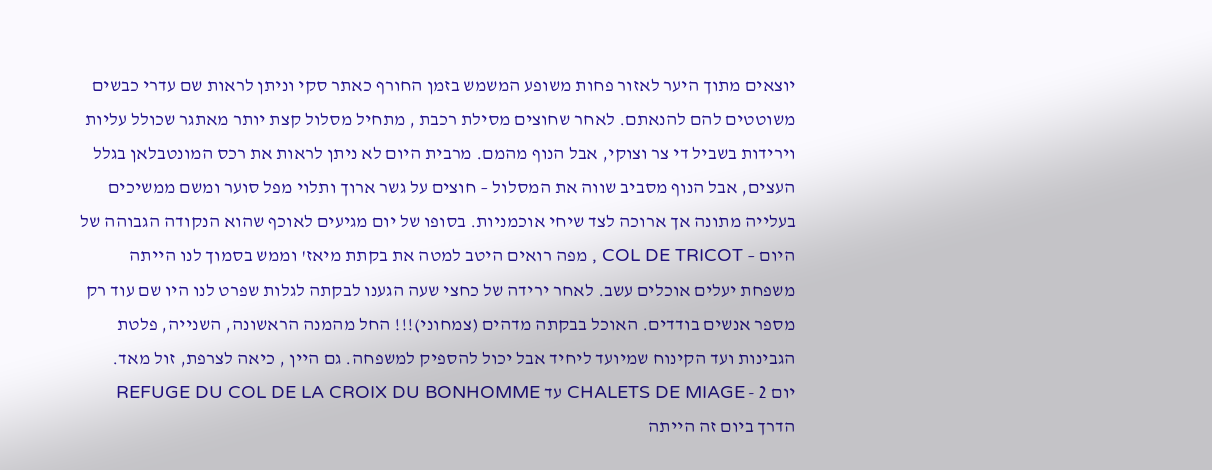יוצאים מתוך היער לאזור פחות משופע המשמש בזמן החורף כאתר סקי וניתן לראות שם עדרי כבשים משוטטים להם להנאתם. לאחר שחוצים מסילת רכבת , מתחיל מסלול קצת יותר מאתגר שכולל עליות וירידות בשביל די צר וצוקי, אבל הנוף מהמם. מרבית היום לא ניתן לראות את רכס המונטבלאן בגלל העצים, אבל הנוף מסביב שווה את המסלול – חוצים על גשר ארוך ותלוי מפל סוער ומשם ממשיכים בעלייה מתונה אך ארוכה לצד שיחי אוכמניות. בסופו של יום מגיעים לאוכף שהוא הנקודה הגבוהה של היום – COL DE TRICOT , מפה רואים היטב למטה את בקתת מיאז' וממש בסמוך לנו הייתה משפחת יעלים אוכלים עשב. לאחר ירידה של כחצי שעה הגענו לבקתה לגלות שפרט לנו היו שם עוד רק מספר אנשים בודדים. האוכל בבקתה מדהים (צמחוני)!!! החל מהמנה הראשונה, השנייה, פלטת הגבינות ועד הקינוח שמיועד ליחיד אבל יכול להספיק למשפחה. גם היין , כיאה לצרפת, זול מאד.
יום 2 - CHALETS DE MIAGE עד REFUGE DU COL DE LA CROIX DU BONHOMME
הדרך ביום זה הייתה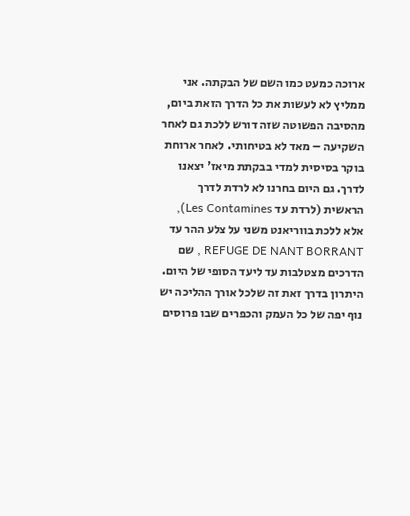ארוכה כמעט כמו השם של הבקתה. אני ממליץ לא לעשות את כל הדרך הזאת ביום, מהסיבה הפשוטה שזה דורש ללכת גם לאחר השקיעה – מאד לא בטיחותי. לאחר ארוחת בוקר בסיסית למדי בבקתת מיאז' יצאנו לדרך. גם היום בחרנו לא לרדת לדרך הראשית (לרדת עד Les Contamines), אלא ללכת בווריאנט משני על צלע ההר עד REFUGE DE NANT BORRANT , שם הדרכים מצטלבות עד ליעד הסופי של היום. היתרון בדרך זאת זה שלכל אורך ההליכה יש נוף יפה של כל העמק והכפרים שבו פרוסים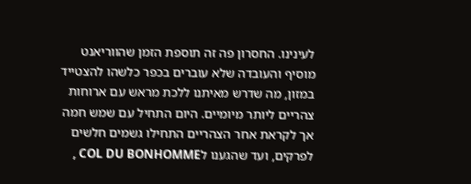לעינינו. החסרון פה זה תוספת הזמן שהווריאנט מוסיף והעובדה שלא עוברים בכפר כלשהו להצטייד במזון, מה שדרש מאיתנו ללכת מראש עם ארוחות צהריים ליותר מיומיים. היום התחיל עם שמש חמה אך לקראת אחר הצהריים התחילו גשמים חלשים לפרקים, ועד שהגענו לCOL DU BONHOMME ,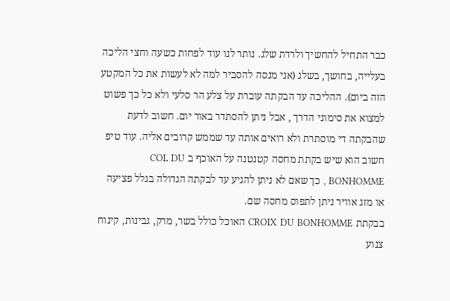כבר התחיל להחשיך ולרדת שלג. נותר לנו עוד לפחות כשעה וחצי הליכה בעלייה, בחושך, בשלג (אני מנסה להסביר למה לא לעשות את כל המקטע הזה ביום). ההליכה עד הבקתה עוברת על צלע הר סלעי ולא כל כך פשוט למצוא את סימוני הדרך , אבל ניתן להסתדר באור יום. חשוב לדעת שהבקתה די מוסתרת ולא רואים אותה עד שממש קרובים אליה. עוד טיפ חשוב הוא שיש בקתת מחסה קטנטנה על האוכף ב COL DU BONHOMME , כך שאם לא ניתן להגיע עד לבקתה הגדולה בגלל פציעה או מזג אוויר ניתן לתפוס מחסה שם.
בבקתת CROIX DU BONHOMME האוכל כולל בשר, מרק, גבינות, קינוח צנוע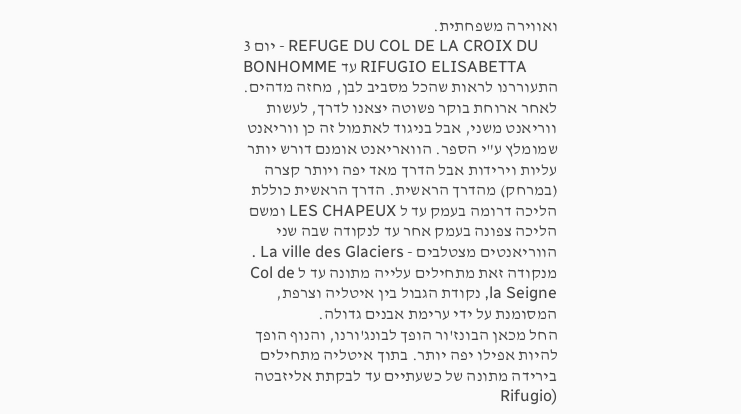ואווירה משפחתית.
יום 3 - REFUGE DU COL DE LA CROIX DU BONHOMME עד RIFUGIO ELISABETTA
התעוררנו לראות שהכל מסביב לבן, מחזה מדהים. לאחר ארוחת בוקר פשוטה יצאנו לדרך, לעשות ווריאנט משני, אבל בניגוד לאתמול זה כן ווריאנט שמומלץ ע"י הספר. הוואריאנט אומנם דורש יותר עליות וירידות אבל הדרך מאד יפה ויותר קצרה (במרחק) מהדרך הראשית. הדרך הראשית כוללת הליכה דרומה בעמק עד ל LES CHAPEUX ומשם הליכה צפונה בעמק אחר עד לנקודה שבה שני הווריאנטים מצטלבים - La ville des Glaciers . מנקודה זאת מתחילים עלייה מתונה עד ל Col de la Seigne, נקודת הגבול בין איטליה וצרפת, המסומנת על ידי ערימת אבנים גדולה.
החל מכאן הבונז'ור הופך לבונג'ורנו, והנוף הופך להיות אפילו יפה יותר. בתוך איטליה מתחילים בירידה מתונה של כשעתיים עד לבקתת אליזבטה (Rifugio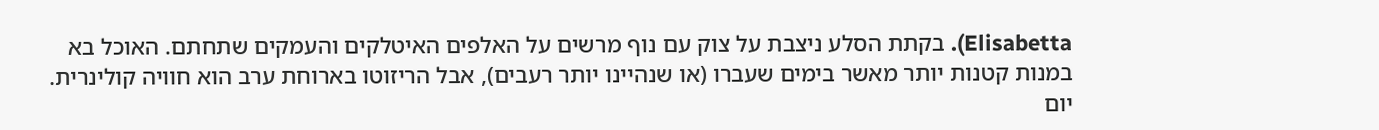Elisabetta). בקתת הסלע ניצבת על צוק עם נוף מרשים על האלפים האיטלקים והעמקים שתחתם. האוכל בא במנות קטנות יותר מאשר בימים שעברו (או שנהיינו יותר רעבים), אבל הריזוטו בארוחת ערב הוא חוויה קולינרית.
יום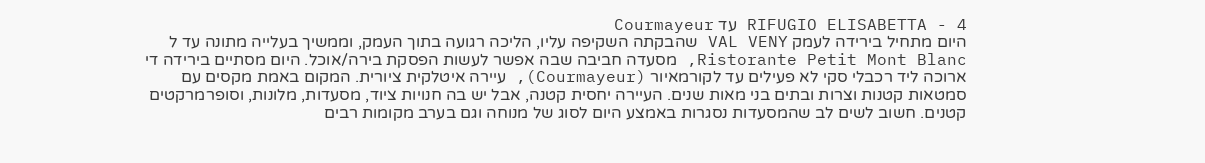4 - RIFUGIO ELISABETTA עד Courmayeur
היום מתחיל בירידה לעמק VAL VENY שהבקתה השקיפה עליו, הליכה רגועה בתוך העמק, וממשיך בעלייה מתונה עד ל Ristorante Petit Mont Blanc, מסעדה חביבה שבה אפשר לעשות הפסקת בירה/אוכל. היום מסתיים בירידה די ארוכה ליד רכבלי סקי לא פעילים עד לקורמאיור (Courmayeur), עיירה איטלקית ציורית. המקום באמת מקסים עם סמטאות קטנות וצרות ובתים בני מאות שנים. העיירה יחסית קטנה, אבל יש בה חנויות ציוד, מסעדות, מלונות, וסופרמרקטים קטנים. חשוב לשים לב שהמסעדות נסגרות באמצע היום לסוג של מנוחה וגם בערב מקומות רבים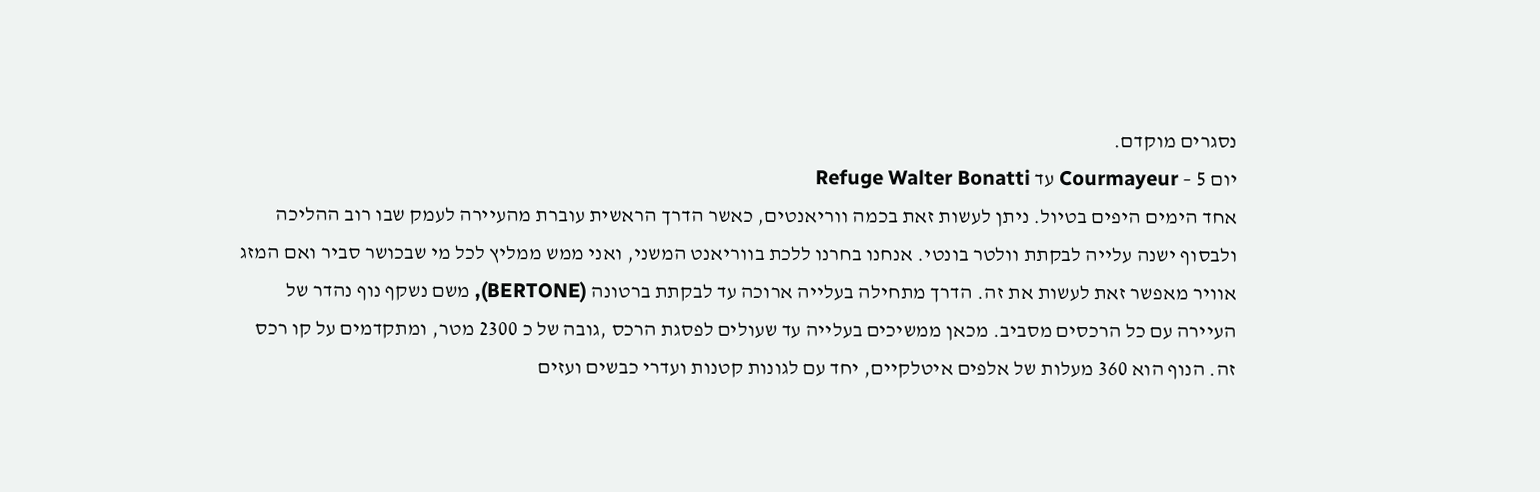נסגרים מוקדם.
יום 5 – Courmayeur עד Refuge Walter Bonatti
אחד הימים היפים בטיול. ניתן לעשות זאת בכמה ווריאנטים, כאשר הדרך הראשית עוברת מהעיירה לעמק שבו רוב ההליכה ולבסוף ישנה עלייה לבקתת וולטר בונטי. אנחנו בחרנו ללכת בווריאנט המשני, ואני ממש ממליץ לכל מי שבכושר סביר ואם המזג אוויר מאפשר זאת לעשות את זה. הדרך מתחילה בעלייה ארוכה עד לבקתת ברטונה (BERTONE), משם נשקף נוף נהדר של העיירה עם כל הרכסים מסביב. מכאן ממשיכים בעלייה עד שעולים לפסגת הרכס ,גובה של כ 2300 מטר, ומתקדמים על קו רכס זה. הנוף הוא 360 מעלות של אלפים איטלקיים, יחד עם לגונות קטנות ועדרי כבשים ועזים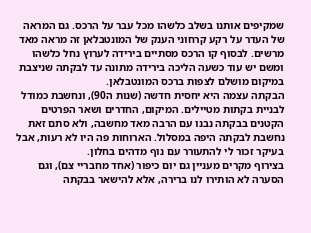שמקיפים אותנו בשלב כלשהו מכל עבר על הרכס. גם המראה של העדר על רקע קרחוני הענק של המונטבלאן זה מראה מאד מרשים. לבסוף קו הרכס מסתיים בירידה לערוץ נחל כלשהו ומשם יש עוד כשעה הליכה בירידה מתונה עד לבקתה שניצבת במיקום מושלם לצפות ברכס המונטבלאן.
הבקתה עצמה היא יחסית חדשה (שנות ה90), ונחשבת כמודל לבניית בקתות מטיילים. המיקום, החדרים ושאר הפרטים הקטנים בבקתה נבנו עם הרבה מאד מחשבה, ולא סתם זאת נחשבת לבקתה היפה במסלול. הארוחות פה היו לא רעות, אבל בעיקר זכור לי להתעורר עם נוף מדהים בחלון.
בצירוף מקרים מעניין גם יום כיפור (אחד מחבריי צם), וגם הסערה לא הותירו לנו ברירה, אלא להישאר בבקתה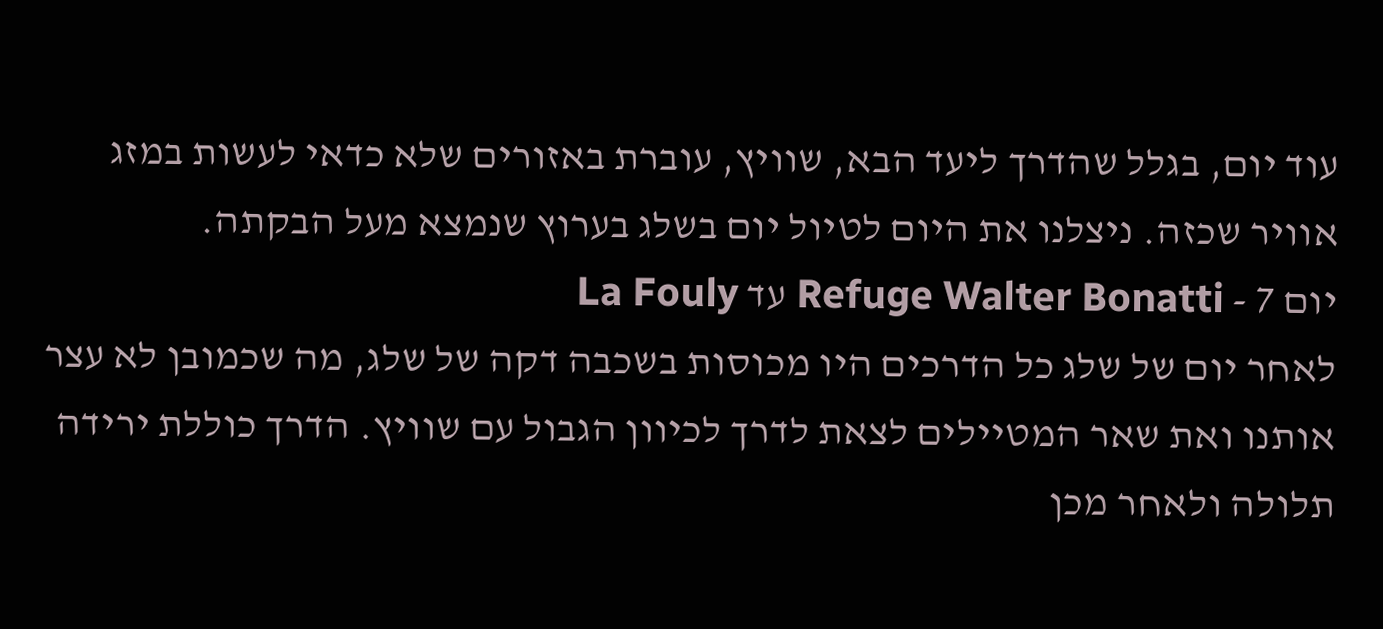עוד יום, בגלל שהדרך ליעד הבא, שוויץ, עוברת באזורים שלא כדאי לעשות במזג אוויר שכזה. ניצלנו את היום לטיול יום בשלג בערוץ שנמצא מעל הבקתה.
יום 7 - Refuge Walter Bonatti עד La Fouly
לאחר יום של שלג כל הדרכים היו מכוסות בשכבה דקה של שלג, מה שכמובן לא עצר אותנו ואת שאר המטיילים לצאת לדרך לכיוון הגבול עם שוויץ. הדרך כוללת ירידה תלולה ולאחר מכן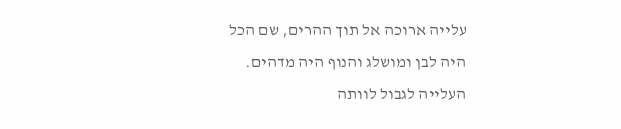עלייה ארוכה אל תוך ההרים, שם הכל היה לבן ומושלג והנוף היה מדהים. העלייה לגבול לוותה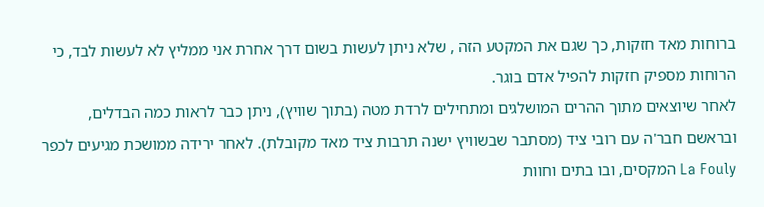ברוחות מאד חזקות, כך שגם את המקטע הזה , שלא ניתן לעשות בשום דרך אחרת אני ממליץ לא לעשות לבד, כי הרוחות מספיק חזקות להפיל אדם בוגר.
לאחר שיוצאים מתוך ההרים המושלגים ומתחילים לרדת מטה (בתוך שוויץ), ניתן כבר לראות כמה הבדלים, ובראשם חבר'ה עם רובי ציד (מסתבר שבשוויץ ישנה תרבות ציד מאד מקובלת). לאחר ירידה ממושכת מגיעים לכפר La Fouly המקסים, ובו בתים וחוות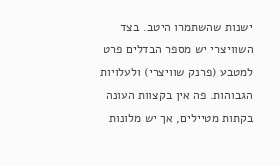ישנות שהשתמרו היטב. בצד השוויצרי יש מספר הבדלים פרט למטבע (פרנק שוויצרי) ולעלויות הגבוהות. פה אין בקצוות העונה בקתות מטיילים, אך יש מלונות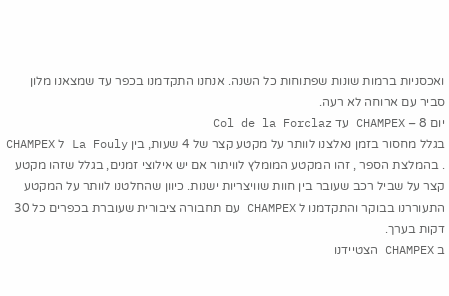ואכסניות ברמות שונות שפתוחות כל השנה. אנחנו התקדמנו בכפר עד שמצאנו מלון סביר עם ארוחה לא רעה.
יום 8 – CHAMPEX עד Col de la Forclaz
בגלל מחסור בזמן נאלצנו לוותר על מקטע קצר של 4 שעות, בין La Fouly ל CHAMPEX . בהמלצת הספר , זהו המקטע המומלץ לוויתור אם יש אילוצי זמנים, בגלל שזהו מקטע קצר על שביל רכב שעובר בין חוות שוויצריות ישנות. כיוון שהחלטנו לוותר על המקטע התעוררנו בבוקר והתקדמנו ל CHAMPEX עם תחבורה ציבורית שעוברת בכפרים כל 30 דקות בערך.
ב CHAMPEX הצטיידנו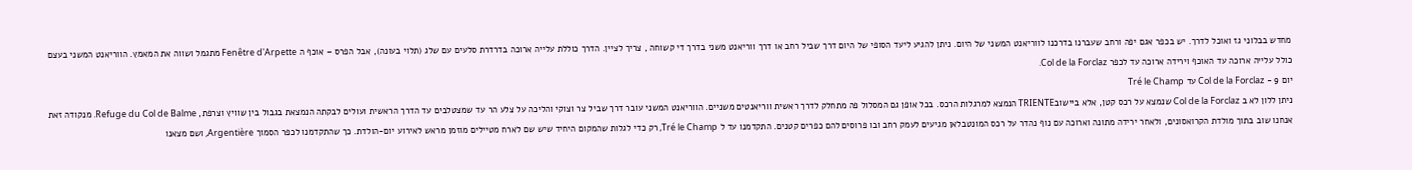מחדש בבלוני גז ואוכל לדרך. יש בכפר אגם יפה ורחב שעברנו בדרכנו לווריאנט המשני של היום. ניתן להגיע ליעד הסופי של היום דרך שביל רחב או דרך ווריאנט משני בדרך די קשוחה , צריך לציין. הדרך כוללת עלייה ארוכה בדרדרת סלעים עם שלג (תלוי בעונה), אבל הפרס – אוכף ה Fenêtre d'Arpette מתגמל ושווה את המאמץ. הווריאנט המשני בעצם כולל עלייה ארוכה עד האוכף וירידה ארוכה עד לכפר Col de la Forclaz.
יום 9 - Col de la Forclaz עד Tré le Champ
ניתן ללון לא ב Col de la Forclaz שנמצא על רכס קטן, אלא ביישובTRIENTE הנמצא למרגלות הרכס. בכל אופן גם המסלול פה מתחלק לדרך ראשית ווריאנטים משניים. הווריאנט המשני עובר דרך שביל צר וצוקי והליכה על צלע הר עד שמצטלבים עד הדרך הראשית ועולים לבקתה הנמצאת בגבול בין שוויץ וצרפת, Refuge du Col de Balme. מנקודה זאת אנחנו שוב בתוך מולדת הקרואסונים, ולאחר ירידה מתונה וארוכה עם נוף נהדר על רכס המונטבלאן מגיעים לעמק רחב ובו פרוסים להם כפרים קטנים. התקדמנו עד ל Tré le Champ, רק כדי לגלות שהמקום היחיד שיש שם לארח מטיילים מוזמן מראש לאירוע יום-הולדת. כך שהתקדמנו לכפר הסמוך Argentière, ושם מצאנו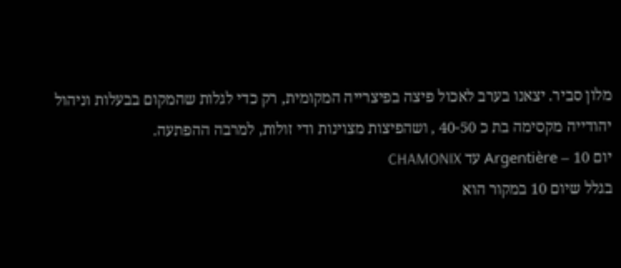מלון סביר. יצאנו בערב לאכול פיצה בפיצרייה המקומית, רק כדי לגלות שהמקום בבעלות וניהול יהודייה מקסימה בת כ 40-50 , ושהפיצות מצוינות ודי זולות, למרבה ההפתעה.
יום 10 – Argentière עד CHAMONIX
בגלל שיום 10 במקור הוא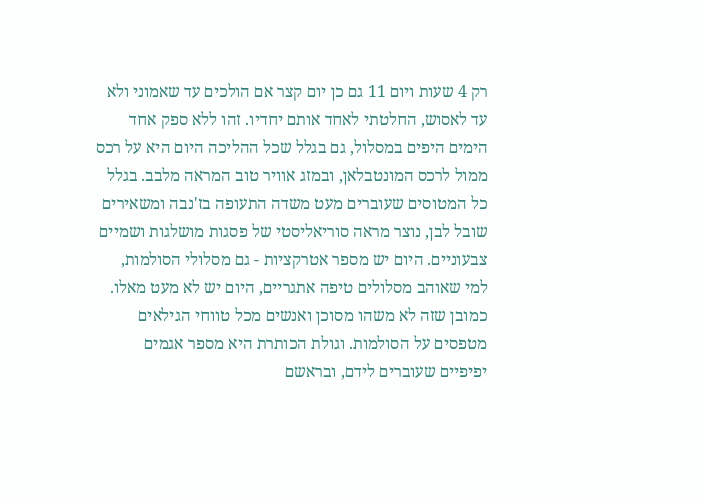רק 4 שעות ויום 11 גם כן יום קצר אם הולכים עד שאמוני ולא עד לאסוש, החלטתי לאחד אותם יחדיו. זהו ללא ספק אחד הימים היפים במסלול, גם בגלל שכל ההליכה היום היא על רכס ממול לרכס המונטבלאן, ובמזג אוויר טוב המראה מלבב. בגלל כל המטוסים שעוברים מעט משדה התעופה בז'נבה ומשאירים שובל לבן, נוצר מראה סוריאליסטי של פסגות מושלגות ושמיים צבעוניים. היום יש מספר אטרקציות - גם מסלולי הסולמות, למי שאוהב מסלולים טיפה אתגריים, היום יש לא מעט מאלו. כמובן שזה לא משהו מסוכן ואנשים מכל טווחי הגילאים מטפסים על הסולמות. וגולת הכותרת היא מספר אגמים יפיפיים שעוברים לידם, ובראשם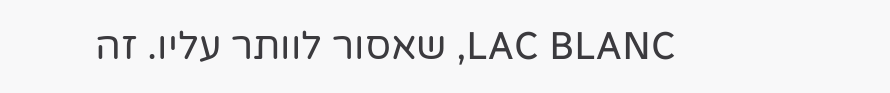LAC BLANC, שאסור לוותר עליו. זה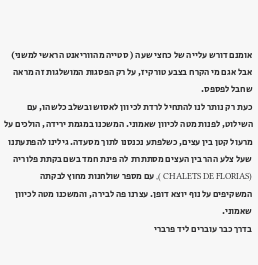אומנם דורש עלייה של כחצי שעה ( סטייה מהווריאנט הראשי למשני) אבל אגם מי הקרח בצבע טורקיז, על רק הפסגות המושלגות זה מראה שחבל לפספס.
כעת רק נותר לנו להתחיל לרדת לכיוון לאסוש ובשלב כלשהו, עם השילוט, לפנות מטה לכיוון שאמוני. המשכנו במגמת ירידה, הולכים על מרעול קטן בין עצים, כשלפתע נכנסנו לתוך מסעדה. גילינו להפתעתנו שעל צלע ההר בין העצים מסתתרת לה פינת חמד בשם בקתת פלוריה (CHALETS DE FLORIAS ), עם מספר שולחנות מחוץ לבקתה המשקיפים על נוף יוצא דופן. עצרנו פה לבירה, והמשכנו מטה לכיוון שאמוני.
בדרך כבר עוברים ליד פרברי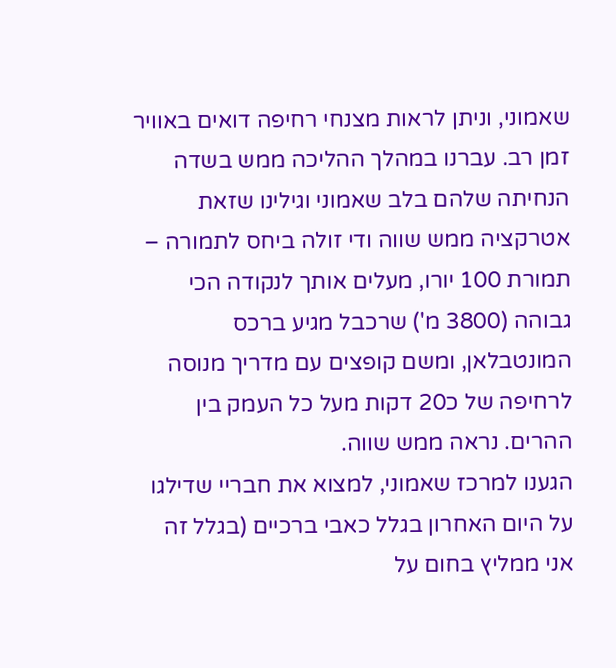שאמוני, וניתן לראות מצנחי רחיפה דואים באוויר זמן רב. עברנו במהלך ההליכה ממש בשדה הנחיתה שלהם בלב שאמוני וגילינו שזאת אטרקציה ממש שווה ודי זולה ביחס לתמורה – תמורת 100 יורו, מעלים אותך לנקודה הכי גבוהה (3800 מ') שרכבל מגיע ברכס המונטבלאן, ומשם קופצים עם מדריך מנוסה לרחיפה של כ20 דקות מעל כל העמק בין ההרים. נראה ממש שווה.
הגענו למרכז שאמוני, למצוא את חבריי שדילגו על היום האחרון בגלל כאבי ברכיים (בגלל זה אני ממליץ בחום על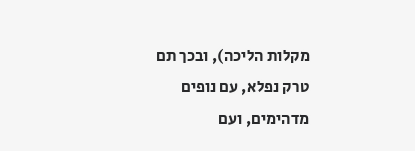מקלות הליכה), ובכך תם טרק נפלא, עם נופים מדהימים, ועם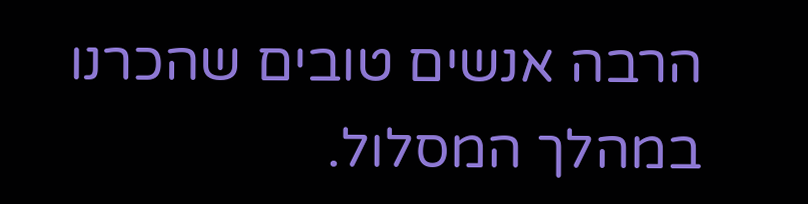הרבה אנשים טובים שהכרנו במהלך המסלול.